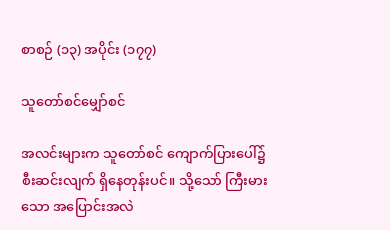စာစဉ် (၁၃) အပိုင်း (၁၇၇)

သူတော်စင်မျှော်စင်

အလင်းများက သူတော်စင် ကျောက်ပြားပေါ်၌ စီးဆင်းလျက် ရှိနေတုန်းပင်။ သို့သော် ကြီးမားသော အပြောင်းအလဲ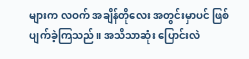များက လဝက် အချိန်တိုလေး အတွင်းမှာပင် ဖြစ်ပျက်ခဲ့ကြသည်။ အသိသာဆုံး ပြောင်းလဲ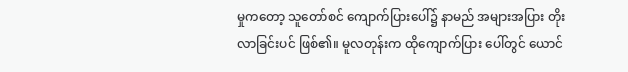မှုကတော့ သူတော်စင် ကျောက်ပြားပေါ်၌ နာမည် အများအပြား တိုးလာခြင်းပင် ဖြစ်၏။ မူလတုန်းက ထိုကျောက်ပြား ပေါ်တွင် ယောင်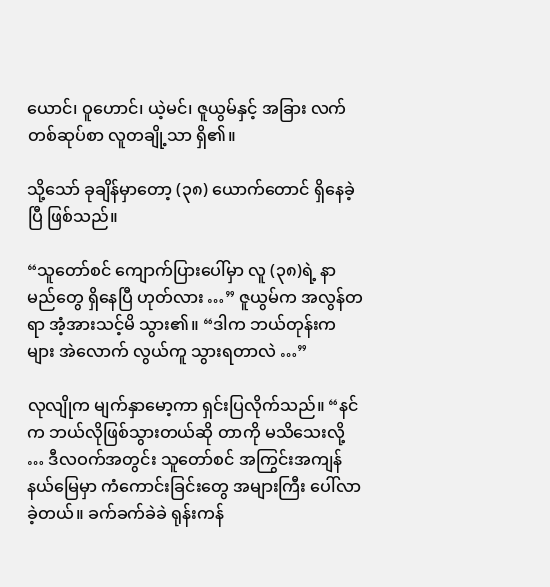ယောင်၊ ဝူဟောင်၊ ယဲ့မင်၊ ဇူယွမ်နှင့် အခြား လက်တစ်ဆုပ်စာ လူတချို့သာ ရှိ၏။

သို့သော် ခုချိန်မှာတော့ (၃၈) ယောက်တောင် ရှိနေခဲ့ပြီ ဖြစ်သည်။

“သူတော်စင် ကျောက်ပြားပေါ်မှာ လူ (၃၈)ရဲ့ နာမည်တွေ ရှိနေပြီ ဟုတ်လား …” ဇူယွမ်က အလွန်တရာ အံ့အားသင့်မိ သွား၏။ “ဒါက ဘယ်တုန်းကများ အဲလောက် လွယ်ကူ သွားရတာလဲ …”

လုလျိုက မျက်နှာမော့ကာ ရှင်းပြလိုက်သည်။ “နင်က ဘယ်လိုဖြစ်သွားတယ်ဆို တာကို မသိသေးလို့ … ဒီလဝက်အတွင်း သူတော်စင် အကြွင်းအကျန် နယ်မြေမှာ ကံကောင်းခြင်းတွေ အများကြီး ပေါ်လာခဲ့တယ်။ ခက်ခက်ခဲခဲ ရုန်းကန်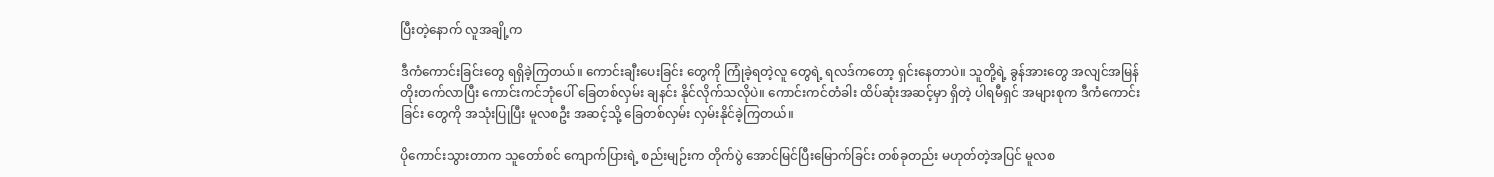ပြီးတဲ့နောက် လူအချို့က

ဒီကံကောင်းခြင်းတွေ ရရှိခဲ့ကြတယ်။ ကောင်းချီးပေးခြင်း တွေကို ကြုံခဲ့ရတဲ့လူ တွေရဲ့ ရလဒ်ကတော့ ရှင်းနေတာပဲ။ သူတို့ရဲ့ ခွန်အားတွေ အလျင်အမြန် တိုးတက်လာပြီး ကောင်းကင်ဘုံပေါ် ခြေတစ်လှမ်း ချနင်း နိုင်လိုက်သလိုပဲ။ ကောင်းကင်တံခါး ထိပ်ဆုံးအဆင့်မှာ ရှိတဲ့ ပါရမီရှင် အများစုက ဒီကံကောင်းခြင်း တွေကို အသုံးပြုပြီး မူလစဦး အဆင့်သို့ ခြေတစ်လှမ်း လှမ်းနိုင်ခဲ့ကြတယ်။

ပိုကောင်းသွားတာက သူတော်စင် ကျောက်ပြားရဲ့ စည်းမျဉ်းက တိုက်ပွဲ အောင်မြင်ပြီးမြောက်ခြင်း တစ်ခုတည်း မဟုတ်တဲ့အပြင် မူလစ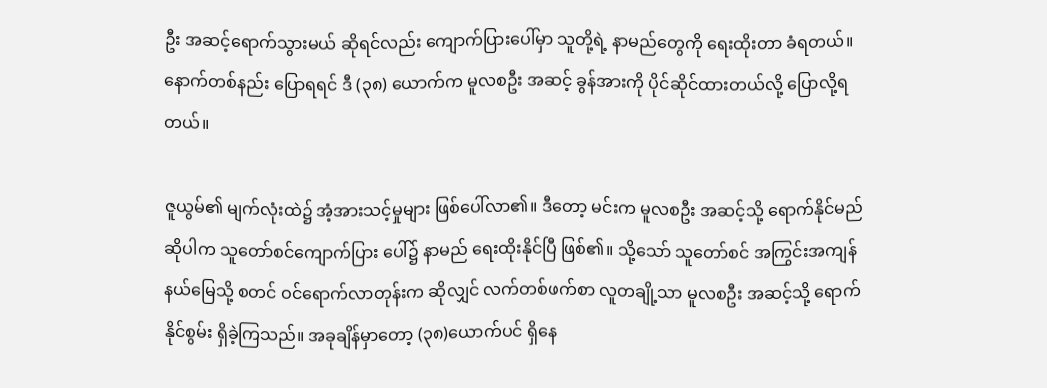ဦး အဆင့်ရောက်သွားမယ် ဆိုရင်လည်း ကျောက်ပြားပေါ်မှာ သူတို့ရဲ့ နာမည်တွေကို ရေးထိုးတာ ခံရတယ်။ နောက်တစ်နည်း ပြောရရင် ဒီ (၃၈) ယောက်က မူလစဦး အဆင့် ခွန်အားကို ပိုင်ဆိုင်ထားတယ်လို့ ပြောလို့ရတယ်။

ဇူယွမ်၏ မျက်လုံးထဲ၌ အံ့အားသင့်မှုများ ဖြစ်‌ပေါ်လာ၏။ ဒီတော့ မင်းက မူလစဦး အဆင့်သို့ ရောက်နိုင်မည် ဆိုပါက သူတော်စင်ကျောက်ပြား ပေါ်၌ နာမည် ရေးထိုးနိုင်ပြီ ဖြစ်၏။ သို့သော် သူတော်စင် အကြွင်းအကျန် နယ်မြေသို့ စတင် ဝင်ရောက်လာတုန်းက ဆိုလျှင် လက်တစ်ဖက်စာ လူတချို့သာ မူလစဦး အဆင့်သို့ ရောက်နိုင်စွမ်း ရှိခဲ့ကြသည်။ အခုချိန်မှာတော့ (၃၈)ယောက်ပင် ရှိနေ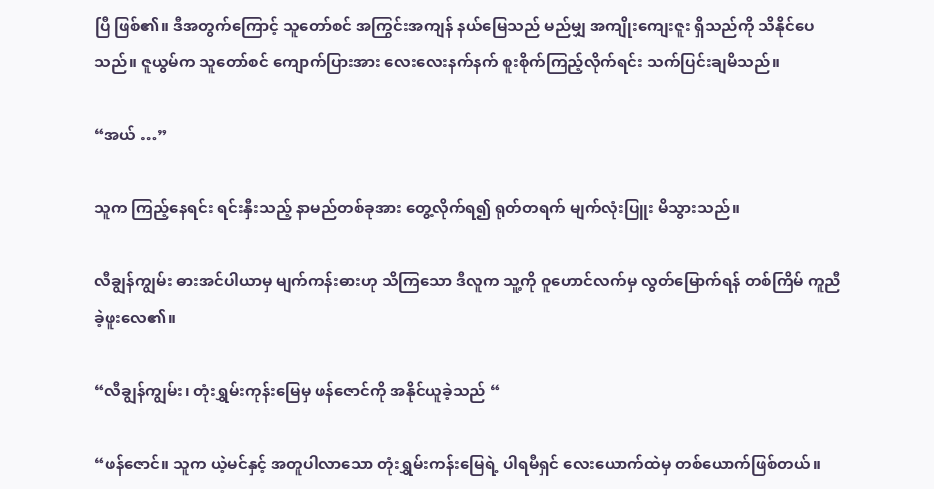ပြီ ဖြစ်၏။ ဒီအတွက်ကြောင့် သူတော်စင် အကြွင်းအကျန် နယ်မြေသည် မည်မျှ အကျိုးကျေးဇူး ရှိသည်ကို သိနိုင်ပေသည်။ ဇူယွမ်က သူတော်စင် ကျောက်ပြားအား လေးလေးနက်နက် စူးစိုက်ကြည့်လိုက်ရင်း သက်ပြင်းချမိသည်။

“အယ် …”

သူက ကြည့်နေရင်း ရင်းနှီးသည့် နာမည်တစ်ခုအား တွေ့လိုက်ရ၍ ရုတ်တရက် မျက်လုံးပြူး မိသွားသည်။

လီချွန်ကျွမ်း ဓားအင်ပါယာမှ မျက်ကန်းဓားဟု သိကြသော ဒီလူက သူ့ကို ဝူဟောင်လက်မှ လွတ်မြောက်ရန် တစ်ကြိမ် ကူညီခဲ့ဖူးလေ၏။

“လီချွန်ကျွမ်း၊ တုံးရွှမ်းကုန်းမြေမှ ဖန်ဇောင်ကို အနိုင်ယူခဲ့သည် “

“ဖန်ဇောင်။ သူက ယဲ့မင်နှင့် အတူပါလာသော တုံးရွှမ်းကန်းမြေရဲ့ ပါရမီရှင် လေးယောက်ထဲမှ တစ်ယောက်ဖြစ်တယ်။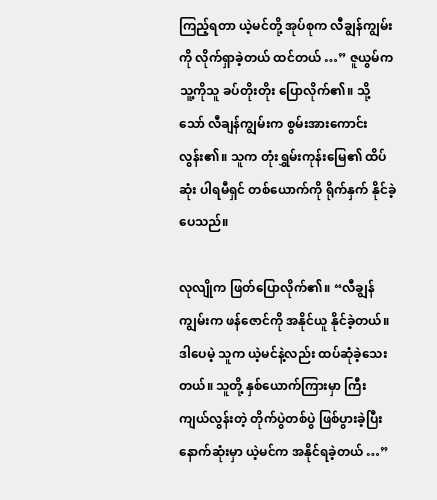ကြည့်ရတာ ယဲ့မင်တို့ အုပ်စုက လီချွန်ကျွမ်းကို လိုက်ရှာခဲ့တယ် ထင်တယ် …” ဇူယွမ်က သူ့ကိုသူ ခပ်တိုးတိုး ပြောလိုက်၏။ သို့သော် လီချန်ကျွမ်းက စွမ်းအားကောင်းလွန်း၏။ သူက တုံးရွှမ်းကုန်းမြေ၏ ထိပ်ဆုံး ပါရမီရှင် တစ်ယောက်ကို ရိုက်နှက် နိုင်ခဲ့ပေသည်။

လုလျိုက ဖြတ်ပြောလိုက်၏။ “လီချွန်ကျွမ်းက ဖန်ဇောင်ကို အနိုင်ယူ နိုင်ခဲ့တယ်။ ဒါပေမဲ့ သူက ယဲ့မင်နဲ့လည်း ထပ်ဆုံခဲ့သေးတယ်။ သူတို့ နှစ်ယောက်ကြားမှာ ကြီးကျယ်လွန်းတဲ့ တိုက်ပွဲတစ်ပွဲ ဖြစ်ပွားခဲ့ပြီး နောက်ဆုံးမှာ ယဲ့မင်က အနိုင်ရခဲ့တယ် …”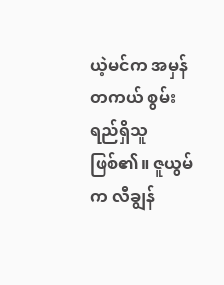ယဲ့မင်က အမှန်တကယ် စွမ်းရည်ရှိသူ ဖြစ်၏။ ဇူယွမ်က လီချွန်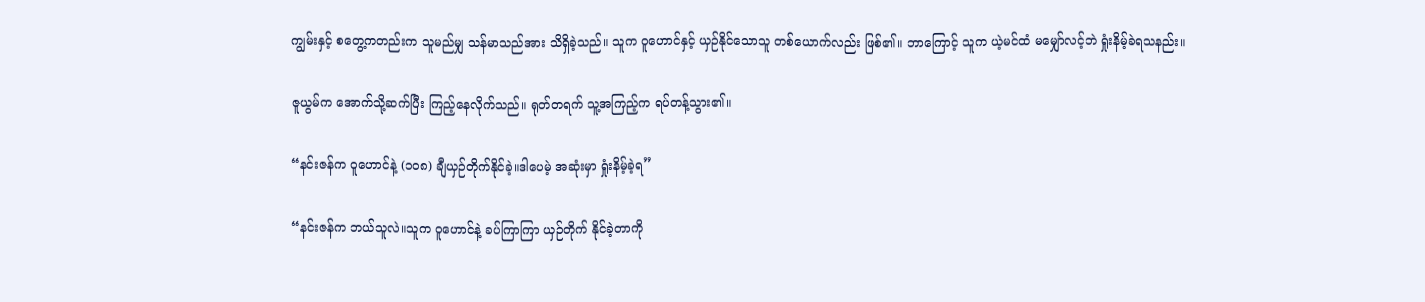ကျွမ်းနှင့် စတွေ့ကတည်းက သူမည်မျှ သန်မာသည်အား သိရှိခဲ့သည်။ သူက ဝူဟောင်နှင့် ယှဉ်နိုင်သောသူ တစ်ယောက်လည်း ဖြစ်၏။ ဘာကြောင့် သူက ယဲ့မင်ထံ မမျှော်လင့်ဘဲ ရှုံးနိမ့်ခဲရသနည်း။

ဇူယွမ်က အောက်သို့ဆက်ပြီး ကြည့်နေလိုက်သည်။ ရုတ်တရက် သူ့အကြည့်က ရပ်တန့်သွား၏။

“နင်းဇန်က ဝူဟောင်နဲ့ (၁၀၈) ချီယှဉ်တိုက်နိုင်ခဲ့။ဒါပေမဲ့ အဆုံးမှာ ရှုံးနိမ့်ခဲ့ရ”

“နင်းဇန်က ဘယ်သူလဲ။သူက ဝူဟောင်နဲ့ ခပ်ကြာကြာ ယှဉ်တိုက် နိုင်ခဲ့တာကို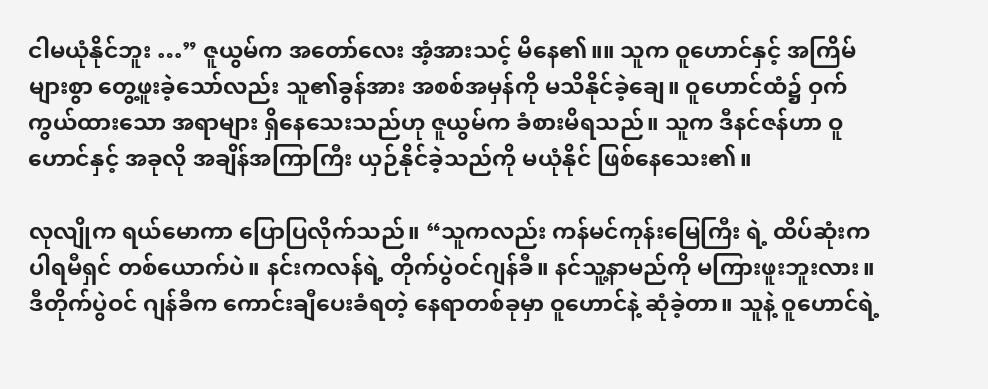ငါမယုံနိုင်ဘူး …” ဇူယွမ်က အတော်လေး အံ့အားသင့် မိနေ၏။။ သူက ဝူဟောင်နှင့် အကြိမ်များစွာ တွေ့ဖူးခဲ့သော်လည်း သူ၏ခွန်အား အစစ်အမှန်ကို မသိနိုင်ခဲ့ချေ။ ဝူဟောင်ထံ၌ ဝှက်ကွယ်ထားသော အရာများ ရှိနေသေးသည်ဟု ဇူယွမ်က ခံစားမိရသည်။ သူက ဒီနင်ဇန်ဟာ ဝူဟောင်နှင့် အခုလို အချိန်အကြာကြီး ယှဉ်နိုင်ခဲ့သည်ကို မယုံနိုင် ဖြစ်နေသေး၏။

လုလျိုက ရယ်မောကာ ပြောပြလိုက်သည်။ “သူကလည်း ကန်မင်ကုန်းမြေကြီး ရဲ့ ထိပ်ဆုံးက ပါရမီရှင် တစ်ယောက်ပဲ။ နင်းကလန်ရဲ့ တိုက်ပွဲဝင်ဂျန်ခီ။ နင်သူ့နာမည်ကို မကြားဖူးဘူးလား။ ဒီတိုက်ပွဲဝင် ဂျန်ခီက ကောင်းချီပေးခံရတဲ့ နေရာတစ်ခုမှာ ဝူဟောင်နဲ့ ဆုံခဲ့တာ။ သူနဲ့ ဝူဟောင်ရဲ့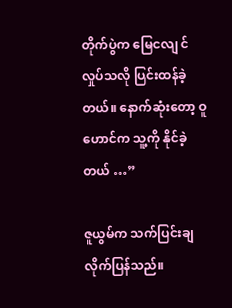တိုက်ပွဲက မြေငလျ င်လှုပ်သလို ပြင်းထန်ခဲ့တယ်။ နောက်ဆုံးတော့ ဝူဟောင်က သူ့ကို နိုင်ခဲ့တယ် …”

ဇူယွမ်က သက်ပြင်းချ လိုက်ပြန်သည်။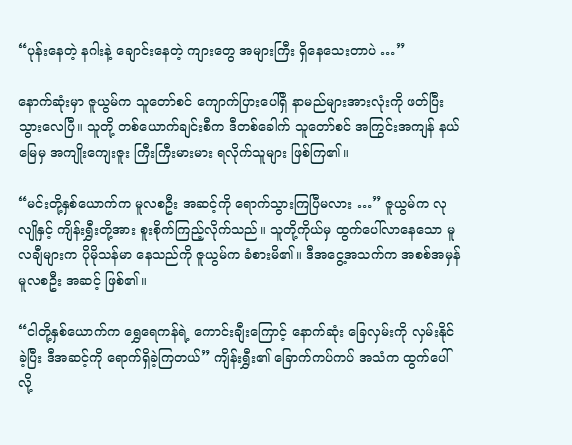“ပုန်းနေတဲ့ နဂါးနဲ့ ချောင်းနေတဲ့ ကျားတွေ အများကြီး ရှိနေသေးတာပဲ …”

နောက်ဆုံးမှာ ဇူယွမ်က သူတော်စင် ကျောက်ပြားပေါ်ရှိ နာမည်များအားလုံးကို ဖတ်ပြီးသွားလေပြီ။ သူတို့ တစ်ယောက်ချင်းစီက ဒီတစ်ခေါက် သူတော်စင် အကြွင်းအကျန် နယ်မြေမှ အကျိုးကျေးဇူး ကြီးကြီးမားမား ရလိုက်သူများ ဖြစ်ကြ၏။

“မင်းတို့နှစ်ယောက်က မူလစဦး အဆင့်ကို ရောက်သွားကြပြီမလား …” ဇူယွမ်က လုလျိုနှင့် ကျိန်းရွှီးတို့အား စူးစိုက်ကြည့်လိုက်သည်။ သူတို့ကိုယ်မှ ထွက်ပေါ်လာနေသော မူလချီများက ပိုမိုသန်မာ နေသည်ကို ဇူယွမ်က ခံစားမိ၏။ ဒီအငွေ့အသက်က အစစ်အမှန် မူလစဦး အဆင့် ဖြစ်၏။

“ငါတို့နှစ်ယောက်က ရွှေရေကန်ရဲ့ ကောင်းချီးကြောင့် နောက်ဆုံး ခြေလှမ်းကို လှမ်းနိုင်ခဲ့ပြီး ဒီအဆင့်ကို ရောက်ရှိခဲ့ကြတယ်” ကျိန်းရွှီး၏ ခြောက်ကပ်ကပ် အသံက ထွက်ပေါ်လို့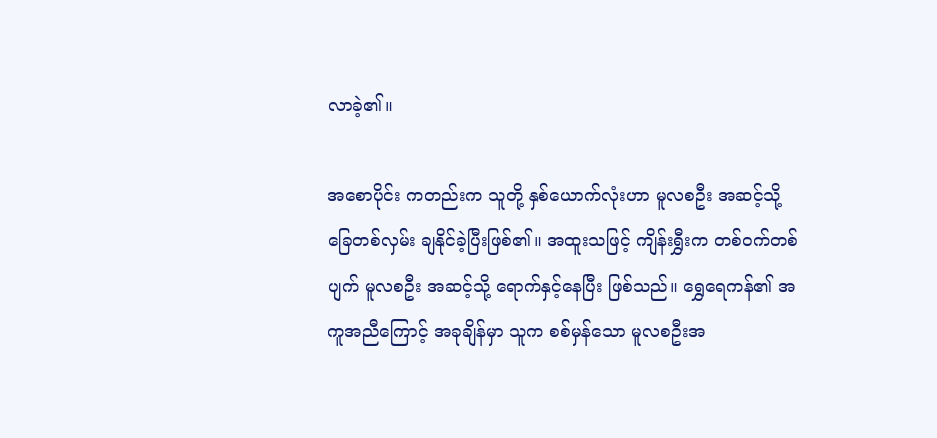လာခဲ့၏။

အစောပိုင်း ကတည်းက သူတို့ နှစ်ယောက်လုံးဟာ မူလစဦး အဆင့်သို့ ခြေတစ်လှမ်း ချနိုင်ခဲ့ပြီးဖြစ်၏။ အထူးသဖြင့် ကျိန်းရွှီးက တစ်ဝက်တစ်ပျက် မူလစဦး အဆင့်သို့ ရောက်နှင့်နေပြီး ဖြစ်သည်။ ရွှေရေကန်၏ အကူအညီကြောင့် အခုချိန်မှာ သူက စစ်မှန်သော မူလစဦးအ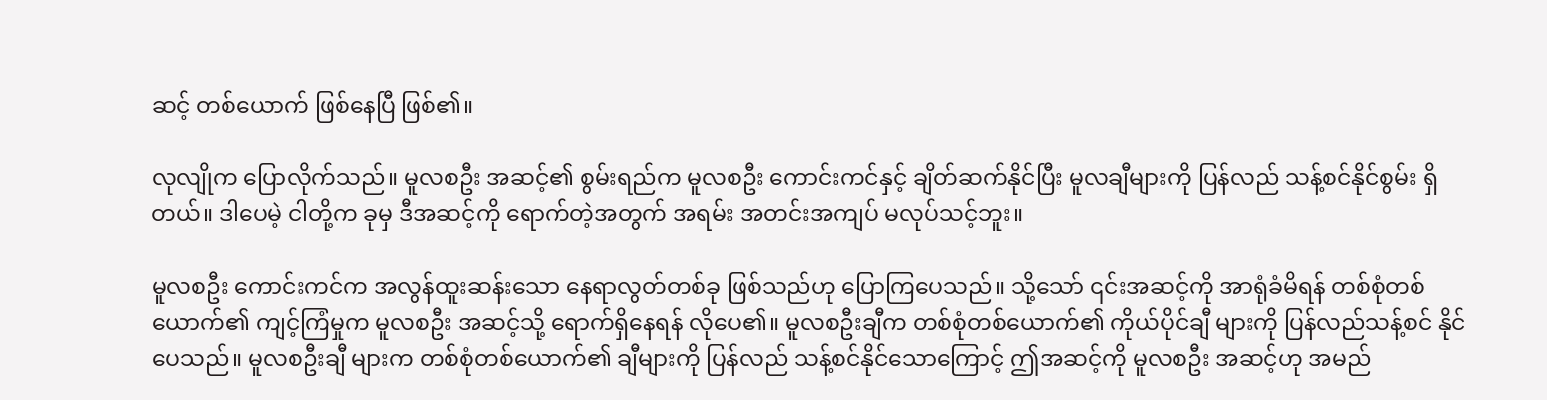ဆင့် တစ်ယောက် ဖြစ်နေပြီ ဖြစ်၏။

လုလျိုက ပြောလိုက်သည်။ မူလစဦး အဆင့်၏ စွမ်းရည်က မူလစဦး ကောင်းကင်နှင့် ချိတ်ဆက်နိုင်ပြီး မူလချီများကို ပြန်လည် သန့်စင်နိုင်စွမ်း ရှိတယ်။ ဒါပေမဲ့ ငါတို့က ခုမှ ဒီအဆင့်ကို ရောက်တဲ့အတွက် အရမ်း အတင်းအကျပ် မလုပ်သင့်ဘူး။

မူလစဦး ကောင်းကင်က အလွန်ထူးဆန်းသော နေရာလွတ်တစ်ခု ဖြစ်သည်ဟု ပြောကြပေသည်။ သို့သော် ၎င်းအဆင့်ကို အာရုံခံမိရန် တစ်စုံတစ်ယောက်၏ ကျင့်ကြံမှုက မူလစဦး အဆင့်သို့ ရောက်ရှိနေရန် လိုပေ၏။ မူလစဦးချီက တစ်စုံတစ်ယောက်၏ ကိုယ်ပိုင်ချီ များကို ပြန်လည်သန့်စင် နိုင်ပေသည်။ မူလစဦးချီ များက တစ်စုံတစ်ယောက်၏ ချီများကို ပြန်လည် သန့်စင်နိုင်သောကြောင့် ဤအဆင့်ကို မူလစဦး အဆင့်ဟု အမည်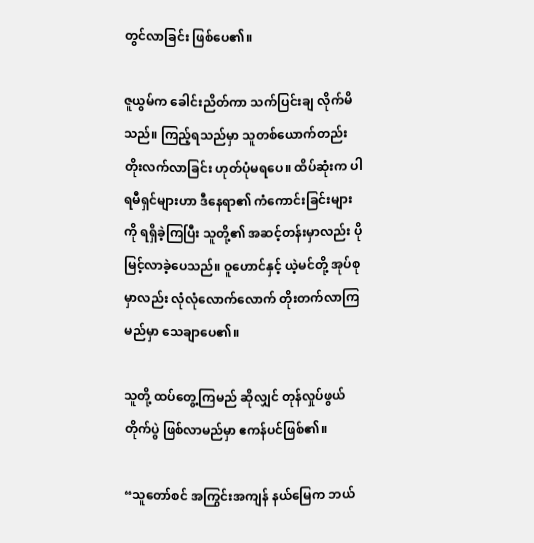တွင်လာခြင်း ဖြစ်ပေ၏။

ဇူယွမ်က ခေါင်းညိတ်ကာ သက်ပြင်းချ လိုက်မိသည်။ ကြည့်ရသည်မှာ သူတစ်ယောက်တည်း တိုးလက်လာခြင်း ဟုတ်ပုံမရပေ။ ထိပ်ဆုံးက ပါရမီရှင်များဟာ ဒီနေရာ၏ ကံကောင်းခြင်းများကို ရရှိခဲ့ကြပြီး သူတို့၏ အဆင့်တန်းမှာလည်း ပိုမြင့်လာခဲ့ပေသည်။ ဝူဟောင်နှင့် ယဲ့မင်တို့ အုပ်စုမှာလည်း လုံလုံလောက်လောက် တိုးတက်လာကြမည်မှာ သေချာပေ၏။

သူတို့ ထပ်တွေ့ကြမည် ဆိုလျှင် တုန်လှုပ်ဖွယ်တိုက်ပွဲ ဖြစ်လာမည်မှာ ဧကန်ပင်ဖြစ်၏။

“သူတော်စင် အကြွင်းအကျန် နယ်မြေက ဘယ်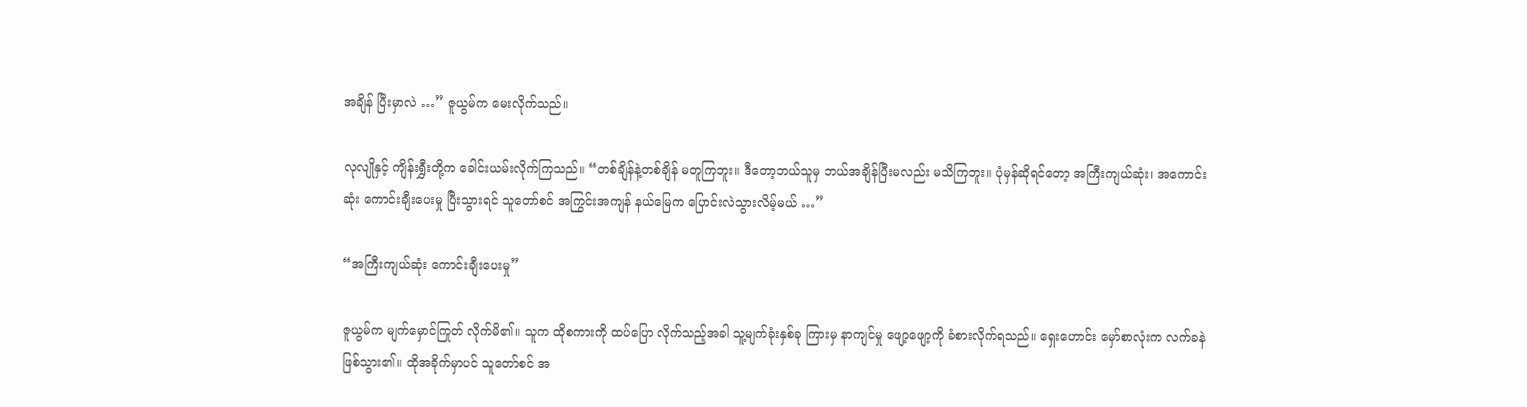အချိန် ပြီးမှာလဲ …” ဇူယွမ်က မေးလိုက်သည်။

လုလျိုနှင့် ကျိန်းရွှီးတို့က ခေါင်းယမ်းလိုက်ကြသည်။ “တစ်ချိန်နဲ့တစ်ချိန် မတူကြဘူး။ ဒီတော့ဘယ်သူမှ ဘယ်အချိန်ပြီးမလည်း မသိကြဘူး။ ပုံမှန်ဆိုရင်တော့ အကြီးကျယ်ဆုံး၊ အကောင်းဆုံး ကောင်းချီးပေးမှု ပြီးသွားရင် သူတော်စင် အကြွင်းအကျန် နယ်မြေက ပြောင်းလဲသွားလိမ့်မယ် …”

“အကြီးကျယ်ဆုံး ကောင်းချီးပေးမှု”

ဇူယွမ်က မျက်မှောင်ကြုတ် လိုက်မိ၏။ သူက ထိုစကားကို ထပ်‌ပြော လိုက်သည့်အခါ သူ့မျက်ခုံးနှစ်ခု ကြားမှ နာကျင်မှု ဖျော့ဖျော့ကို ခံစားလိုက်ရသည်။ ရှေးဟောင်း မှော်စာလုံးက လက်ခနဲ ဖြစ်သွား၏။ ထိုအခိုက်မှာပင် သူတော်စင် အ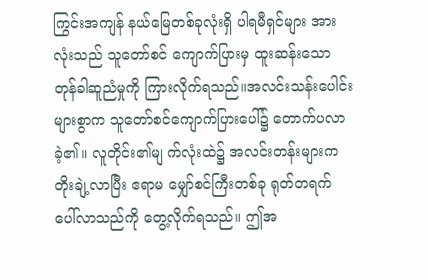ကြွင်းအကျန် နယ်မြေတစ်ခုလုံးရှိ ပါရမီရှင်များ အားလုံးသည် သူတော်စင် ကျောက်ပြားမှ ထူးဆန်းသော တုန်ခါဆူညံမှုကို ကြားလိုက်ရသည်။အလင်းသန်းပေါင်းများစွာက သူတော်စင်ကျောက်ပြားပေါ်၌ တောက်ပလာခဲ့၏။ လူတိုင်း၏မျ က်လုံးထဲ၌ အလင်းတန်းများက တိုးချဲ့လာပြီး ဧရာမ မျှော်စင်ကြီးတစ်ခု ရုတ်တရက် ပေါ်လာသည်ကို တွေ့လိုက်ရသည်။ ဤအ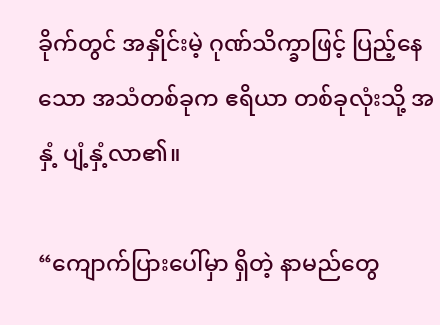ခိုက်တွင် အနှိုင်းမဲ့ ဂုဏ်သိက္ခာဖြင့် ပြည့်နေသော အသံတစ်ခုက ဧရိယာ တစ်ခုလုံးသို့ အနှံ့ ပျံ့နှံ့လာ၏။

“ကျောက်ပြားပေါ်မှာ ရှိတဲ့ နာမည်တွေ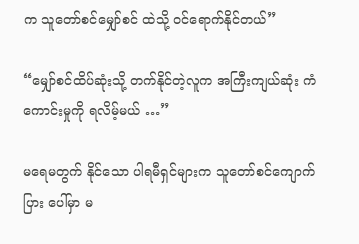က သူတော်စင်မျှော်စင် ထဲသို့ ဝင်ရောက်နိုင်တယ်”

“မျှော်စင်ထိပ်ဆုံးသို့ တက်နိုင်တဲ့လူက အကြီးကျယ်ဆုံး ကံကောင်းမှုကို ရလိမ့်မယ် …”

မရေမတွက် နိုင်သော ပါရမီရှင်များက သူတော်စင်ကျောက်ပြား ပေါ်မှာ မ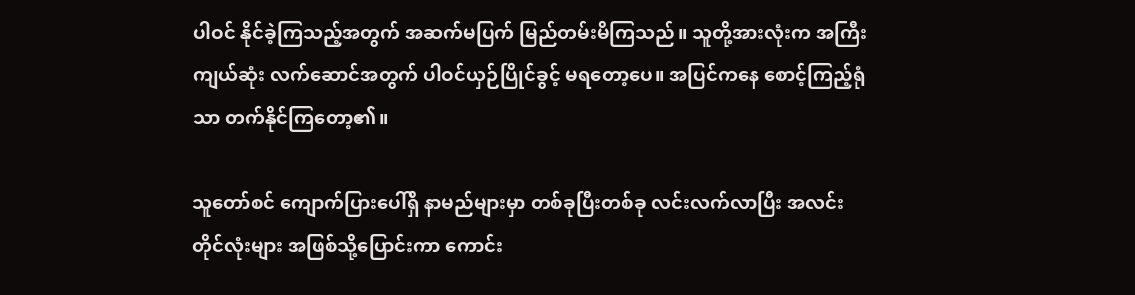ပါဝင် နိုင်ခဲ့ကြသည့်အတွက် အဆက်မပြက် မြည်တမ်းမိကြသည်။ သူတို့အားလုံးက အကြီးကျယ်ဆုံး လက်ဆောင်အတွက် ပါဝင်ယှဉ်ပြိုင်ခွင့် မရတော့ပေ။ အပြင်ကနေ စောင့်ကြည့်ရုံသာ တက်နိုင်ကြတော့၏။

သူတော်စင် ကျောက်ပြားပေါ်ရှိ နာမည်များမှာ တစ်ခုပြီးတစ်ခု လင်းလက်လာပြီး အလင်းတိုင်လုံးများ အဖြစ်သို့ပြောင်းကာ ကောင်း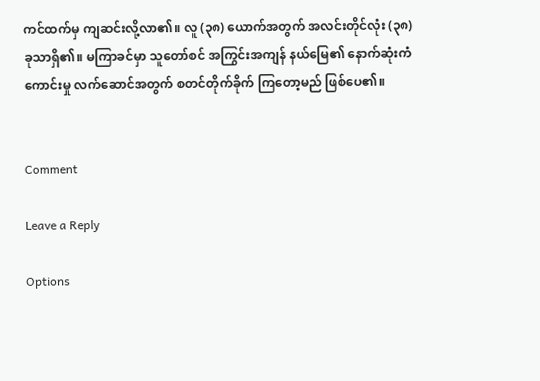ကင်ထက်မှ ကျဆင်းလို့လာ၏။ လူ (၃၈) ယောက်အတွက် အလင်းတိုင်လုံး (၃၈) ခုသာရှိ၏။ မကြာခင်မှာ သူတော်စင် အကြွင်းအကျန် နယ်မြေ၏ နောက်ဆုံးကံကောင်းမှု လက်‌ဆောင်အတွက် စတင်တိုက်ခိုက် ကြတော့မည် ဖြစ်ပေ၏။


Comment

Leave a Reply

Options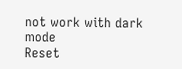not work with dark mode
Reset